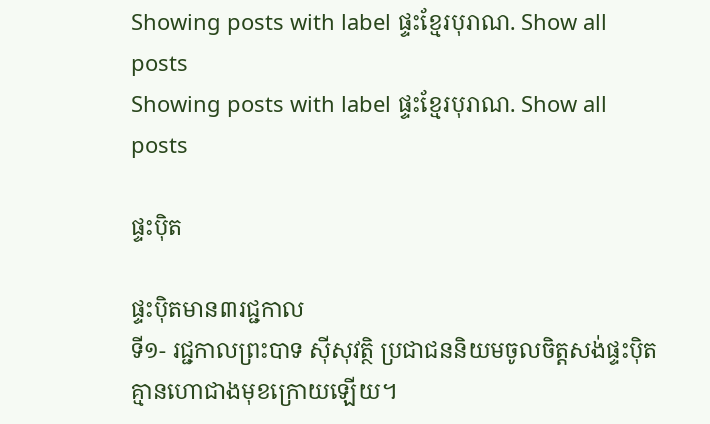Showing posts with label ផ្ទះខ្មែរបុរាណ. Show all posts
Showing posts with label ផ្ទះខ្មែរបុរាណ. Show all posts

ផ្ទះប៉ិត

ផ្ទះប៉ិតមាន៣រជ្ជកាល
ទី១- រជ្ជកាលព្រះបាទ ស៊ីសុវត្ថិ ប្រជាជននិយមចូលចិត្តសង់ផ្ទះប៉ិតគ្មានហោជាងមុខក្រោយឡើយ។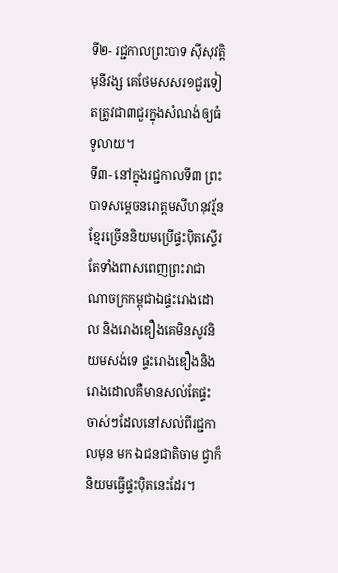ទី២- រជ្ជកាលព្រះបាទ ស៊ីសុវត្តិមុនីវង្ស គេថែមសសរ១ជួរទៀតត្រូវជា៣ជួរក្នុងសំណង់ឲ្យធំទូលាយ។
ទី៣- នៅក្នុងរជ្ជកាលទី៣ ព្រះបាទសម្តេចនរោត្តមសីហនុវរ្ម័ន ខ្មែរច្រើននិយមប្រើផ្ទះប៉ិតស្ទើរតែទាំងពាសពេញព្រះរាជា ណាចក្រកម្ពុជាឯផ្ទះរោងដោល និងរោងឌឿងគេមិនសូវនិយមសង់ទេ ផ្ទះរោងឌឿងនិងរោងដោលគឺមានសល់តែផ្ទះចាស់ៗដែលនៅសល់ពីរជ្ជកាលមុន មក ឯជនជាតិចាម ជ្វាក៏និយមធ្វើផ្ទះប៉ិតនេះដែរ។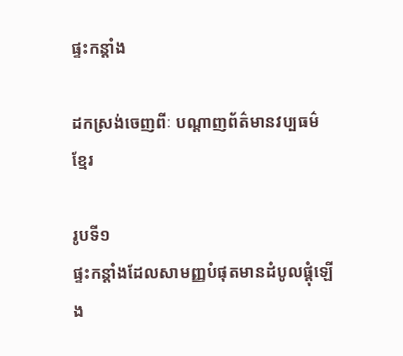ផ្ទះកន្តាំង

ដកស្រង់ចេញពីៈ បណ្តាញព័ត៌មានវប្បធម៌ខ្មែរ

រូបទី១
ផ្ទះកន្តាំងដែលសាមញ្ញបំផុតមានដំបូលផ្តុំឡើង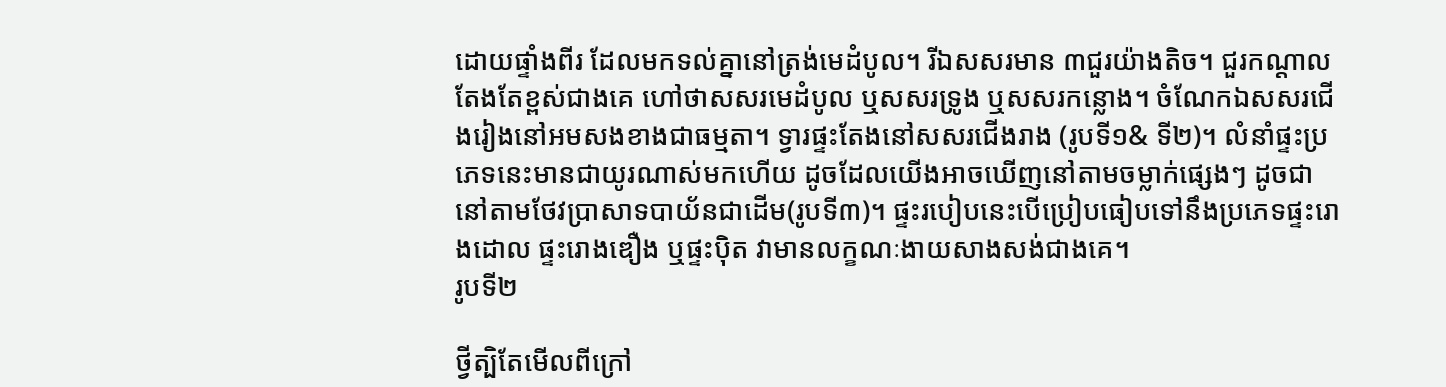ដោយផ្ទាំងពីរ ដែលមកទល់គ្នានៅត្រង់មេដំបូល។ រីឯសសរមាន ៣ជួរយ៉ាងតិច។ ជួរកណ្តាលតែងតែខ្ពស់ជាងគេ ហៅថាសសរមេដំបូល ឬសសរទ្រូង ឬសសរកន្លោង។ ចំណែកឯសសរជើងរៀងនៅអមសងខាងជាធម្មតា។ ទ្វារផ្ទះតែងនៅសសរជើងរាង (រូបទី១& ទី២)។ លំនាំផ្ទះប្រភេទនេះមានជាយូរណាស់មកហើយ ដូចដែលយើងអាចឃើញនៅតាមចម្លាក់ផ្សេងៗ ដូចជានៅតាមថែវប្រាសាទបាយ័នជាដើម(រូបទី៣)។ ផ្ទះរបៀបនេះបើប្រៀបធៀបទៅនឹងប្រភេទផ្ទះរោងដោល ផ្ទះរោងឌឿង ឬផ្ទះប៉ិត វាមានលក្ខណៈងាយសាងសង់ជាងគេ។
រូបទី២

ថ្វីត្បិតែមើលពីក្រៅ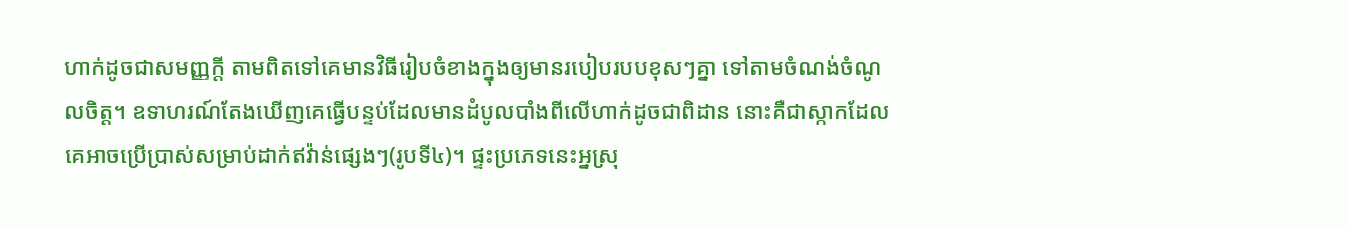ហាក់ដូចជាសមញ្ញក្តី តាមពិតទៅគេមានវិធីរៀបចំខាងក្នុងឲ្យមានរបៀបរបបខុសៗគ្នា ទៅតាមចំណង់ចំណូលចិត្ត។ ឧទាហរណ៍តែងឃើញគេធ្វើបន្ទប់ដែលមានដំបូលបាំងពីលើហាក់ដូចជាពិដាន នោះគឺជាស្កាកដែលគេអាចប្រើប្រាស់សម្រាប់ដាក់ឥវ៉ាន់ផ្សេងៗ(រូបទី៤)។ ផ្ទះប្រភេទនេះអ្នស្រុ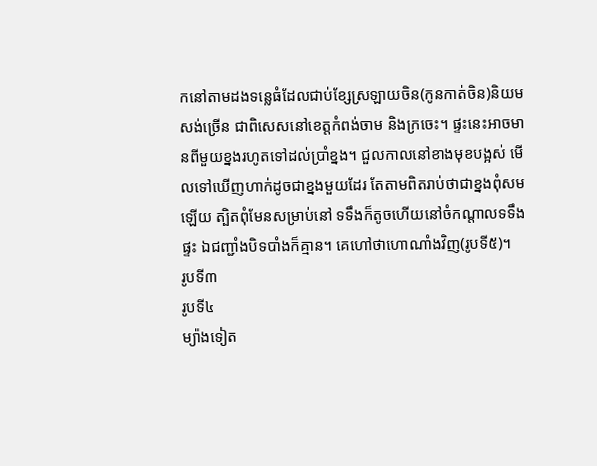កនៅតាមដងទន្លេធំដែលជាប់ខ្សែស្រឡាយចិន(កូនកាត់ចិន)និយមសង់ច្រើន ជាពិសេសនៅខេត្តកំពង់ចាម និងក្រចេះ។ ផ្ទះនេះអាចមានពីមួយខ្នងរហូតទៅដល់ប្រាំខ្នង។ ជួលកាលនៅខាងមុខបង្អស់ មើលទៅឃើញហាក់ដូចជាខ្នងមួយដែរ តែតាមពិតរាប់ថាជាខ្នងពុំសមឡើយ ត្បិតពុំមែនសម្រាប់នៅ ទទឹងក៏តូចហើយនៅចំកណ្តាលទទឹងផ្ទះ ឯជញ្ជាំងបិទបាំងក៏គ្មាន។ គេហៅថាហោណាំងវិញ(រូបទី៥)។
រូបទី៣
រូបទី៤
ម្យ៉ាងទៀត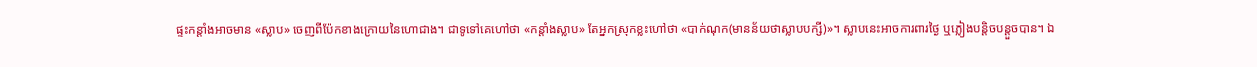ផ្ទះកន្តាំងអាចមាន «ស្លាប» ចេញពីប៉ែកខាងក្រោយនៃហោជាង។ ជាទូទៅគេហៅថា «កន្តាំងស្លាប» តែអ្នកស្រុកខ្លះហៅថា «បាក់ណុក(មានន័យថាស្លាបបក្សី)»។ ស្លាបនេះអាចការពារថ្ងៃ ឬភ្លៀងបន្តិចបន្តួចបាន។ ឯ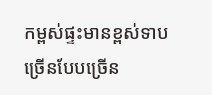កម្ពស់ផ្ទះមានខ្ពស់ទាបច្រើនបែបច្រើន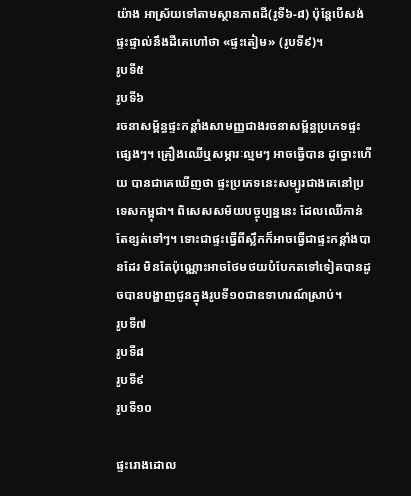យ៉ាង អាស្រ័យទៅតាមស្ថានភាពដី(រូទី៦-៨) ប៉ុន្តែបើសង់ផ្ទះផ្ទាល់នឹងដីគេហៅថា «ផ្ទះតៀម» (រូបទី៩)។
រូបទី៥
រូបទី៦
រចនាសម្ព័ន្ធផ្ទះកន្តាំងសាមញ្ញជាងរចនាសម្ព័ន្ធប្រភេទផ្ទះផ្សេងៗ។ គ្រឿងឈើឬសម្ភារៈល្មមៗ អាចធ្វើបាន ដូច្នោះហើយ បានជាគេឃើញថា ផ្ទះប្រភេទនេះសម្បូរជាងគេនៅប្រទេសកម្ពុជា។ ពិសេសសម័យបច្ចុប្បន្ននេះ ដែលឈើកាន់តែខ្សត់ទៅៗ។ ទោះជាផ្ទះធ្វើពីស្លឹកក៏អាចធ្វើជាផ្ទះកន្តាំងបានដែរ មិនតែប៉ុណ្ណោះអាចថែមថយបំបែកតទៅទៀតបានដូចបានបង្ហាញជូនក្នុងរូបទី១០ជាឧទាហរណ៍ស្រាប់។
រូបទី៧
រូបទី៨
រូបទី៩
រូបទី១០

ផ្ទះរោងដោល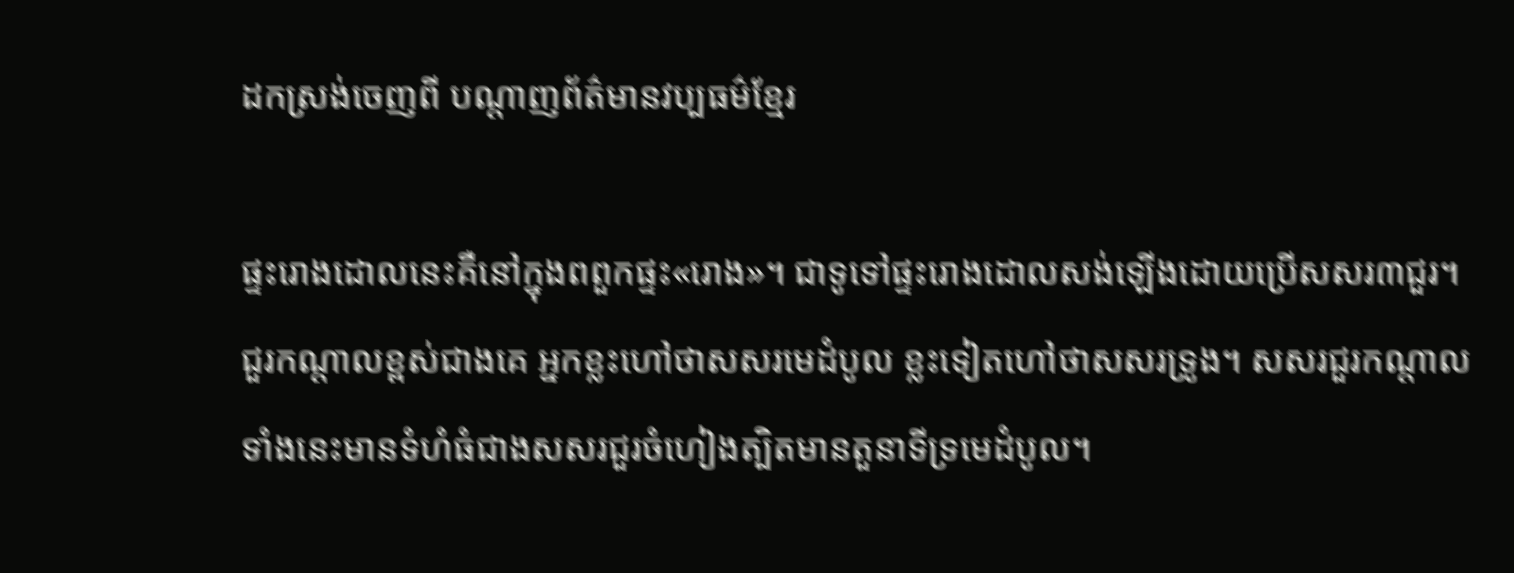ដកស្រង់ចេញពី បណ្តាញព័ត៌មានវប្បធម៌ខ្មែរ

ផ្ទះរោងដោលនេះគឺនៅក្នុងពពួកផ្ទះ«រោង»។ ជាទូទៅផ្ទះរោងដោលសង់ឡើងដោយប្រើសសរ៣ជួរ។ ជួរកណ្តាលខ្ពស់ជាងគេ អ្នកខ្លះហៅថាសសរមេដំបូល ខ្លះទៀតហៅថាសសរទ្រូង។ សសរជួរកណ្តាលទាំងនេះមានទំហំធំជាងសសរជួរចំហៀងត្បិតមានតួនាទីទ្រមេដំបូល។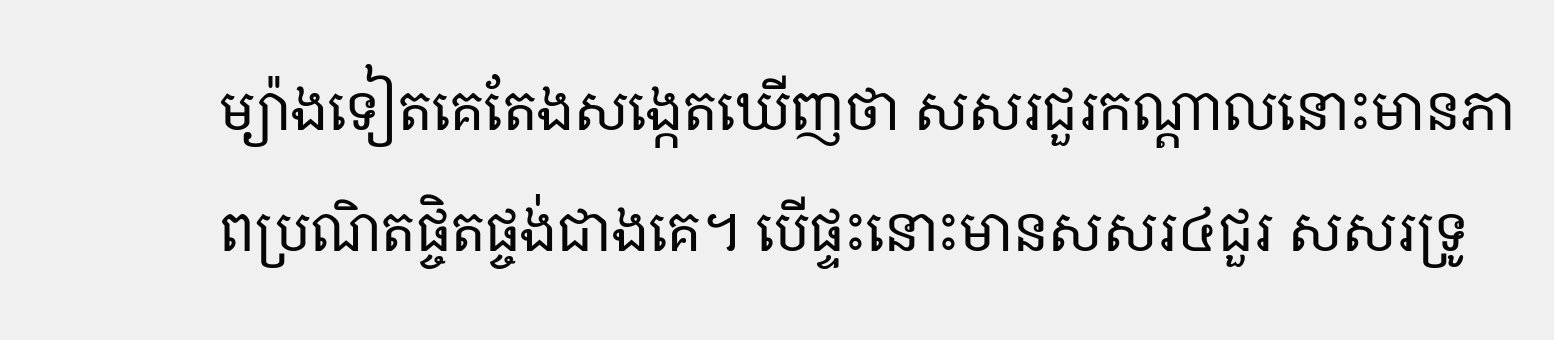ម្យ៉ាងទៀតគេតែងសង្កេតឃើញថា សសរជួរកណ្តាលនោះមានភាពប្រណិតផ្ចិតផ្ចង់ជាងគេ។ បើផ្ទះនោះមានសសរ៤ជួរ សសរទ្រូ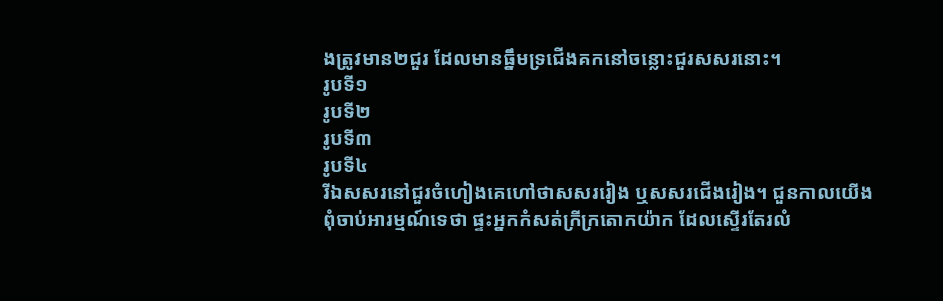ងត្រូវមាន២ជួរ ដែលមានធ្នឹមទ្រជើងគកនៅចន្លោះជួរសសរនោះ។
រូបទី១
រូបទី២
រូបទី៣
រូបទី៤
រីឯសសរនៅជួរចំហៀងគេហៅថាសសររៀង ឬសសរជើងរៀង។ ជួនកាលយើងពុំចាប់អារម្មណ៍ទេថា ផ្ទះអ្នកកំសត់ក្រីក្រតោកយ៉ាក ដែលស្ទើរតែរលំ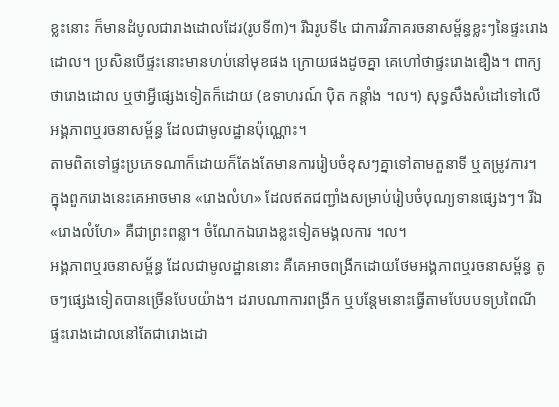ខ្លះនោះ ក៏មានដំបូលជារាងដោលដែរ(រូបទី៣)។ រីឯរូបទី៤ ជាការវិភាគរចនាសម្ព័ន្ធខ្លះៗនៃផ្ទះរោងដោល។ ប្រសិនបើផ្ទះនោះមានហប់នៅមុខផង ក្រោយផងដូចគ្នា គេហៅថាផ្ទះរោងឌឿង។ ពាក្យថារោងដោល ឬថាអ្វីផ្សេងទៀតក៏ដោយ (ឧទាហរណ៍ ប៉ិត កន្តាំង ។ល។) សុទ្ធសឹងសំដៅទៅលើអង្គភាពឬរចនាសម្ព័ន្ធ ដែលជាមូលដ្ឋានប៉ុណ្ណោះ។
តាមពិតទៅផ្ទះប្រភេទណាក៏ដោយក៏តែងតែមានការរៀបចំខុសៗគ្នាទៅតាមតួនាទី ឬតម្រូវការ។ ក្នុងពួករោងនេះគេអាចមាន «រោងលំហ» ដែលឥតជញ្ជាំងសម្រាប់រៀបចំបុណ្យទានផ្សេងៗ។ រីឯ «រោងលំហែ» គឺជាព្រះពន្លា។ ចំណែកឯរោងខ្លះទៀតមង្គលការ ។ល។
អង្គភាពឬរចនាសម្ព័ន្ធ ដែលជាមូលដ្ឋាននោះ គឺគេអាចពង្រីកដោយថែមអង្គភាពឬរចនាសម្ព័ន្ធ តូចៗផ្សេងទៀតបានច្រើនបែបយ៉ាង។ ដរាបណាការពង្រីក ឬបន្តែមនោះធ្វើតាមបែបបទប្រពៃណី ផ្ទះរោងដោលនៅតែជារោងដោ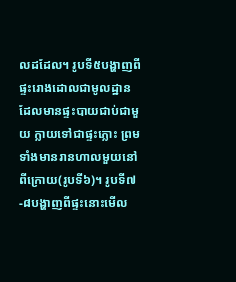លដដែល។ រូបទី៥បង្ហាញពីផ្ទះរោងដោលជាមូលដ្ឋាន ដែលមានផ្ទះបាយជាប់ជាមួយ ក្លាយទៅជាផ្ទះភ្លោះ ព្រមទាំងមានរានហាលមួយនៅពីក្រោយ(រូបទី៦)។ រូបទី៧-៨បង្ហាញពីផ្ទះនោះមើល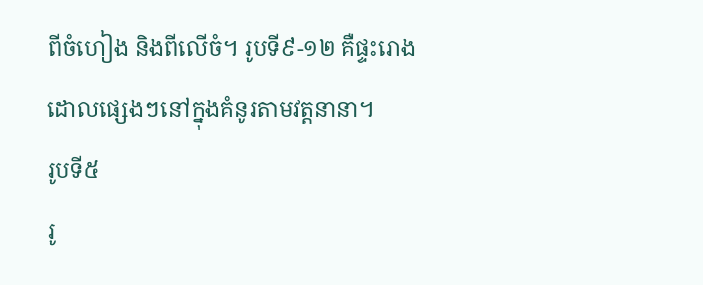ពីចំហៀង និងពីលើចំ។ រូបទី៩-១២ គឺផ្ទះរោងដោលផ្សេងៗនៅក្នុងគំនូរតាមវត្តនានា។
រូបទី៥
រូ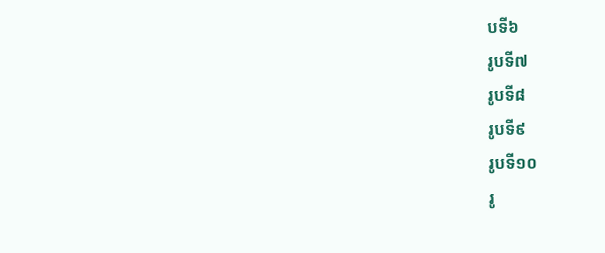បទី៦
រូបទី៧
រូបទី៨
រូបទី៩
រូបទី១០
រូ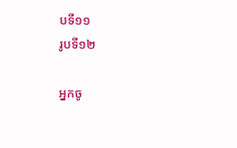បទី១១
រូបទី១២

អ្នកចូ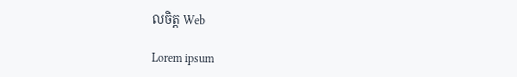លចិត្ត Web

Lorem ipsum